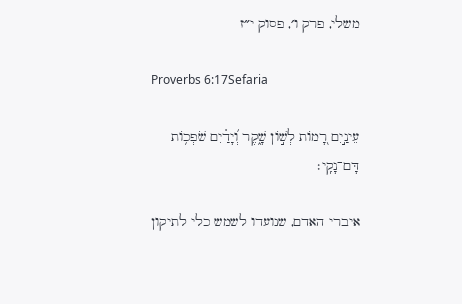משלי, פרק ו׳, פסוק י״ז

Proverbs 6:17Sefaria

עֵינַ֣יִם רָ֭מוֹת לְשׁ֣וֹן שָׁ֑קֶר וְ֝יָדַ֗יִם שֹׁפְכ֥וֹת דָּם־נָקִֽי׃

איברי האדם, שנועדו לשמש כלי לתיקון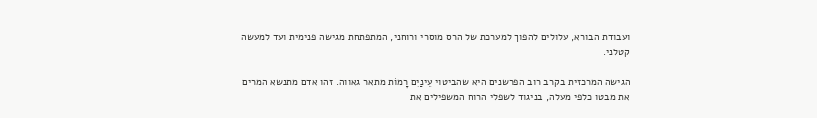ועבודת הבורא, עלולים להפוך למערכת של הרס מוסרי ורוחני, המתפתחת מגישה פנימית ועד למעשה קטלני.

הגישה המרכזית בקרב רוב הפרשנים היא שהביטוי עֵינַיִם רָמוֹת מתאר גאווה. זהו אדם מתנשא המרים את מבטו כלפי מעלה, בניגוד לשפלי הרוח המשפילים את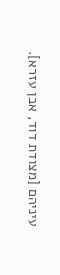עיניהם [מצודת דוד, אבן עזרא].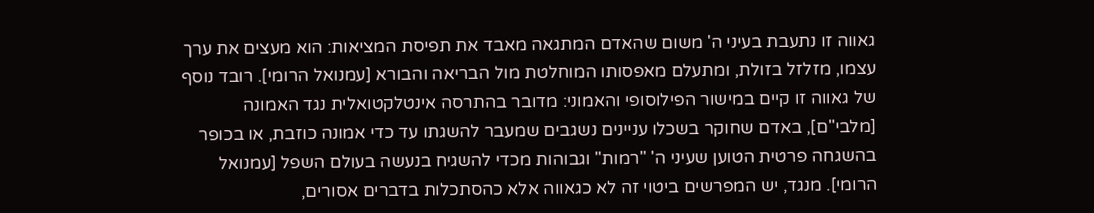גאווה זו נתעבת בעיני ה' משום שהאדם המתגאה מאבד את תפיסת המציאות: הוא מעצים את ערך עצמו, מזלזל בזולת, ומתעלם מאפסותו המוחלטת מול הבריאה והבורא [עמנואל הרומי]. רובד נוסף של גאווה זו קיים במישור הפילוסופי והאמוני: מדובר בהתרסה אינטלקטואלית נגד האמונה [מלבי"ם], באדם שחוקר בשכלו עניינים נשגבים שמעבר להשגתו עד כדי אמונה כוזבת, או בכופר בהשגחה פרטית הטוען שעיני ה' "רמות" וגבוהות מכדי להשגיח בנעשה בעולם השפל [עמנואל הרומי]. מנגד, יש המפרשים ביטוי זה לא כגאווה אלא כהסתכלות בדברים אסורים,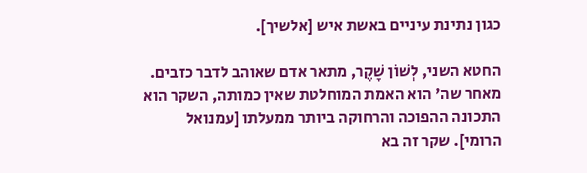כגון נתינת עיניים באשת איש [אלשיך].

החטא השני, לְשׁוֹן שָׁקֶר, מתאר אדם שאוהב לדבר כזבים. מאחר שה' הוא האמת המוחלטת שאין כמותה, השקר הוא התכונה ההפוכה והרחוקה ביותר ממעלתו [עמנואל הרומי]. שקר זה בא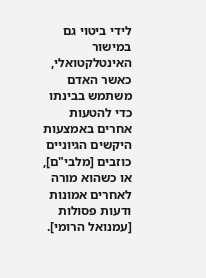לידי ביטוי גם במישור האינטלקטואלי, כאשר האדם משתמש בבינתו כדי להטעות אחרים באמצעות היקשים הגיוניים כוזבים [מלבי"ם], או כשהוא מורה לאחרים אמונות ודעות פסולות [עמנואל הרומי].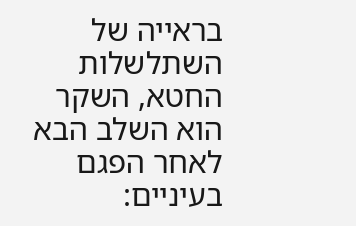בראייה של השתלשלות החטא, השקר הוא השלב הבא לאחר הפגם בעיניים: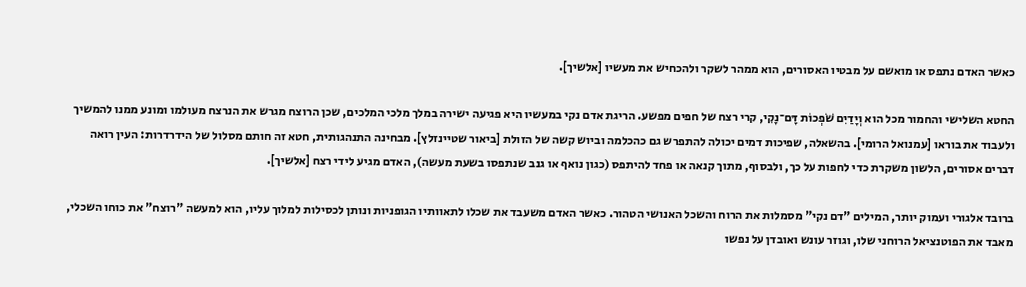כאשר האדם נתפס או מואשם על מבטיו האסורים, הוא ממהר לשקר ולהכחיש את מעשיו [אלשיך].

החטא השלישי והחמור מכל הוא וְיָדַיִם שֹׁפְכוֹת דָּם־נָקִי, קרי רצח של חפים מפשע. הריגת אדם נקי במעשיו היא פגיעה ישירה במלך מלכי המלכים, שכן הרוצח מגרש את הנרצח מעולמו ומונע ממנו להמשיך ולעבוד את בוראו [עמנואל הרומי]. בהשאלה, שפיכות דמים יכולה להתפרש גם כהכלמה וביוש קשה של הזולת [ביאור שטיינזלץ]. מבחינה התנהגותית, חטא זה חותם מסלול של הידרדרות: העין רואה דברים אסורים, הלשון משקרת כדי לחפות על כך, ולבסוף, מתוך קנאה או פחד להיתפס (כגון נואף או גנב שנתפסו בשעת מעשה), האדם מגיע לידי רצח [אלשיך].

ברובד אלגורי ועמוק יותר, המילים "דם נקי" מסמלות את הרוח והשכל האנושי הטהור. כאשר האדם משעבד את שכלו לתאוותיו הגופניות ונותן לכסילות למלוך עליו, הוא למעשה "רוצח" את כוחו השכלי, מאבד את הפוטנציאל הרוחני שלו, וגוזר עונש ואובדן על נפשו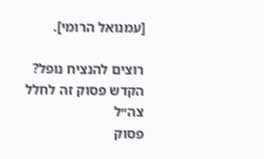[עמנואל הרומי].

רוצים להנציח נופל?
הקדש פסוק זה לחלל צה״ל
פסוק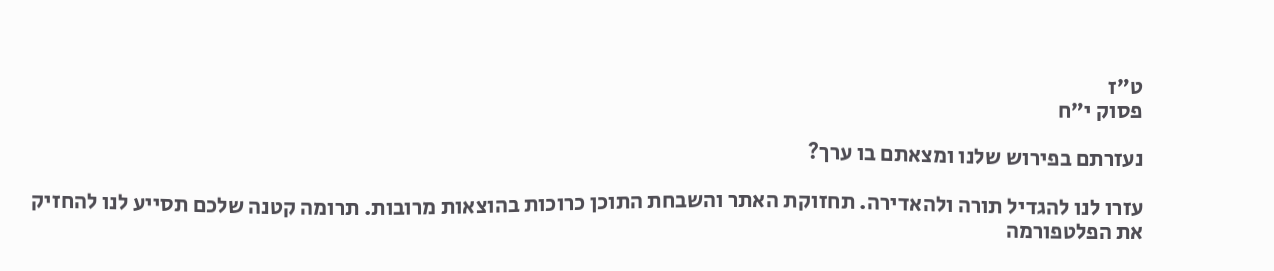ט״ז
פסוק י״ח

נעזרתם בפירוש שלנו ומצאתם בו ערך?

עזרו לנו להגדיל תורה ולהאדירה. תחזוקת האתר והשבחת התוכן כרוכות בהוצאות מרובות. תרומה קטנה שלכם תסייע לנו להחזיק את הפלטפורמה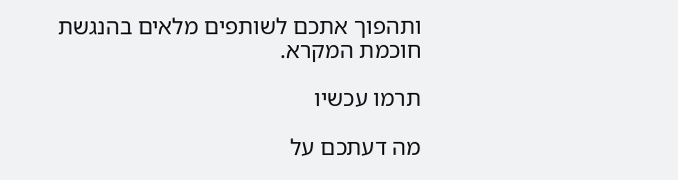ותהפוך אתכם לשותפים מלאים בהנגשת חוכמת המקרא.

תרמו עכשיו

מה דעתכם על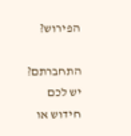הפירוש?

התחברתם? יש לכם חידוש או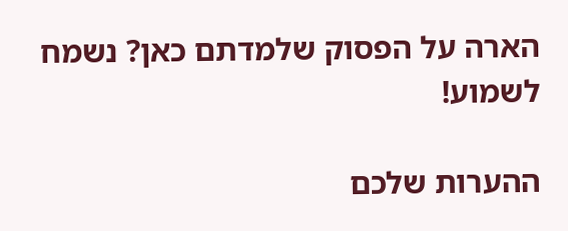הארה על הפסוק שלמדתם כאן? נשמח לשמוע!

ההערות שלכם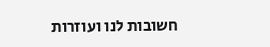חשובות לנו ועוזרות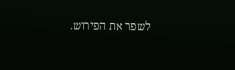לשפר את הפירוש.